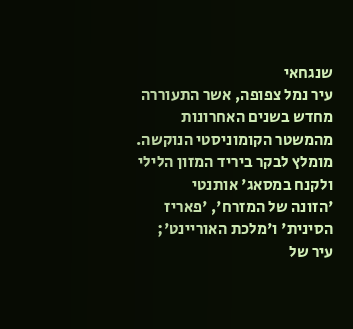שנגחאי
עיר נמל צפופה, אשר התעוררה מחדש בשנים האחרונות מהמשטר הקומוניסטי הנוקשה. מומלץ לבקר ביריד המזון הלילי ולקנח במסאג' אותנטי
'הזונה של המזרח', 'פאריז הסינית' ו'מלכת האוריינט'; עיר של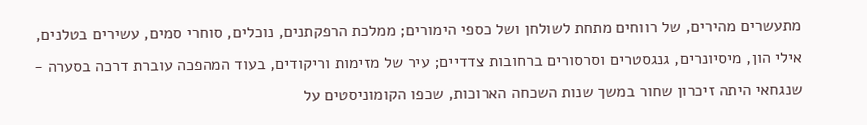מתעשרים מהירים, של רווחים מתחת לשולחן ושל כספי הימורים; ממלכת הרפקתנים, נוכלים, סוחרי סמים, עשירים בטלנים, אילי הון, מיסיונרים, גנגסטרים וסרסורים ברחובות צדדיים; עיר של מזימות וריקודים, בעוד המהפכה עוברת דרכה בסערה - שנגחאי היתה זיכרון שחור במשך שנות השכחה הארוכות, שכפו הקומוניסטים על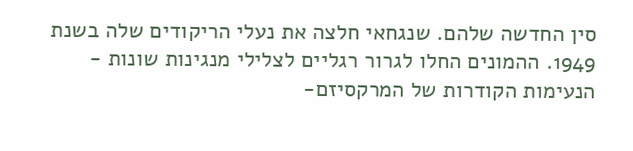סין החדשה שלהם. שנגחאי חלצה את נעלי הריקודים שלה בשנת 1949. ההמונים החלו לגרור רגליים לצלילי מנגינות שונות - הנעימות הקודרות של המרקסיזם-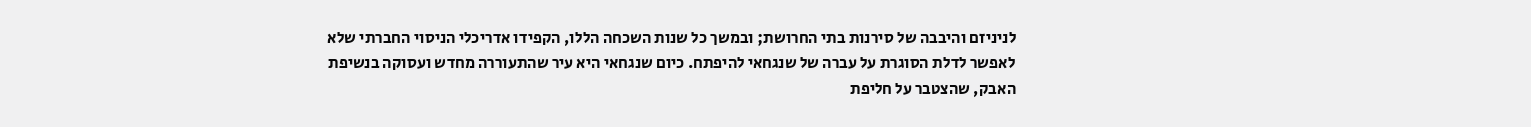לניניזם והיבבה של סירנות בתי החרושת; ובמשך כל שנות השכחה הללו, הקפידו אדריכלי הניסוי החברתי שלא לאפשר לדלת הסוגרת על עברה של שנגחאי להיפתח. כיום שנגחאי היא עיר שהתעוררה מחדש ועסוקה בנשיפת האבק, שהצטבר על חליפת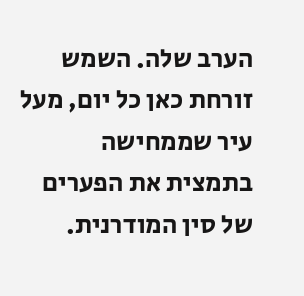הערב שלה. השמש זורחת כאן כל יום, מעל עיר שממחישה בתמצית את הפערים של סין המודרנית.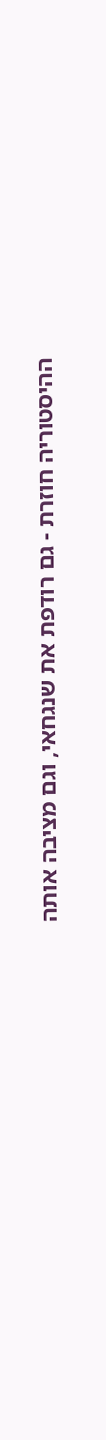ההיסטוריה חוזרת - גם רודפת את שנגחאי, וגם מציבה אותה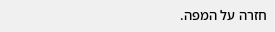חזרה על המפה.